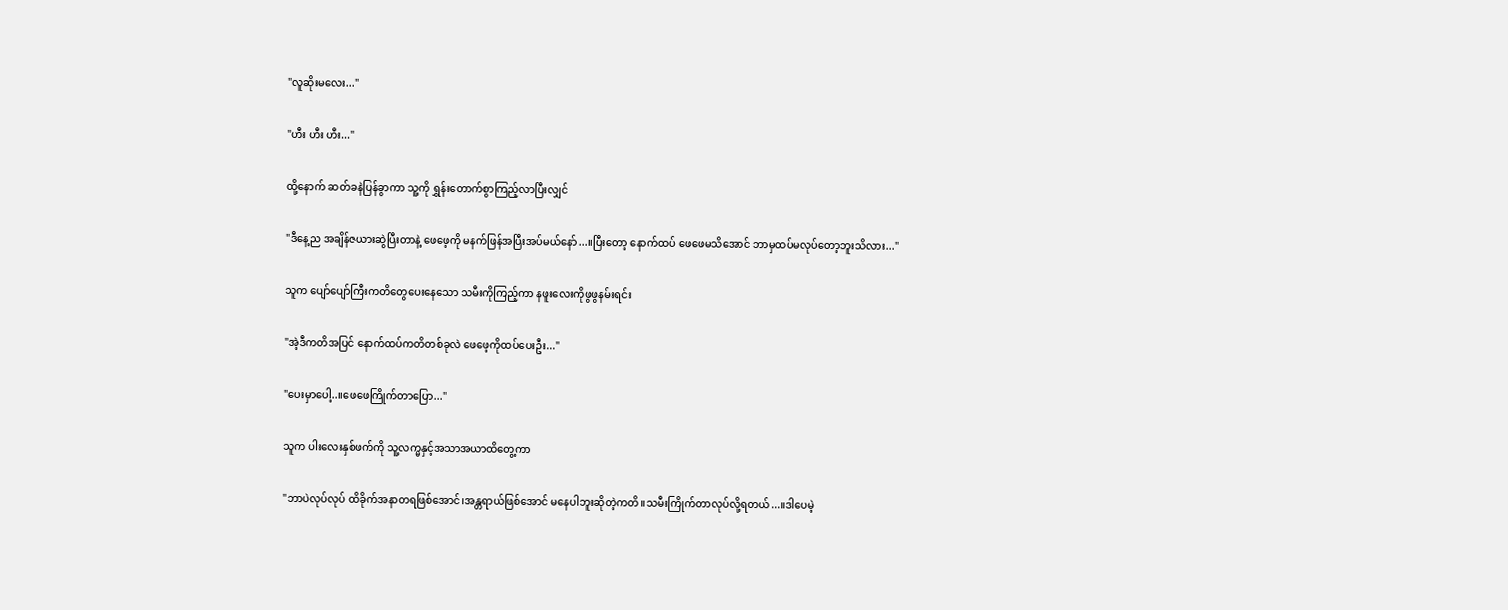"လူဆိုးမလေး..."

"ဟီး ဟီး ဟီး..."

ထို့နောက် ဆတ်ခနဲပြန်ခွာကာ သူ့ကို ရွှန်းတောက်စွာကြည့်လာပြီးလျှင်

"ဒီနေ့ည အချိန်ဇယားဆွဲပြီးတာနဲ့ ဖေဖေ့ကို မနက်ဖြန်အပြီးအပ်မယ်နော်...။ပြီးတော့ နောက်ထပ် ဖေဖေမသိအောင် ဘာမှထပ်မလုပ်တော့ဘူးသိလား..."

သူက ပျော်ပျော်ကြီးကတိတွေပေးနေသော သမီးကိုကြည့်ကာ နဖူးလေးကိုဖွဖွနမ်းရင်း

"အဲ့ဒီကတိအပြင် နောက်ထပ်ကတိတစ်ခုလဲ ဖေဖေ့ကိုထပ်ပေးဦး..."

"ပေးမှာပေါ့..။ဖေဖေကြိုက်တာပြော..."

သူက ပါးလေးနှစ်ဖက်ကို သူ့လက္မနှင့်အသာအယာထိတွေ့ကာ

"ဘာပဲလုပ်လုပ် ထိခိုက်အနာတရဖြစ်အောင်၊အန္တရာယ်ဖြစ်အောင် မနေပါဘူးဆိုတဲ့ကတိ။သမီးကြိုက်တာလုပ်လို့ရတယ်...။ဒါပေမဲ့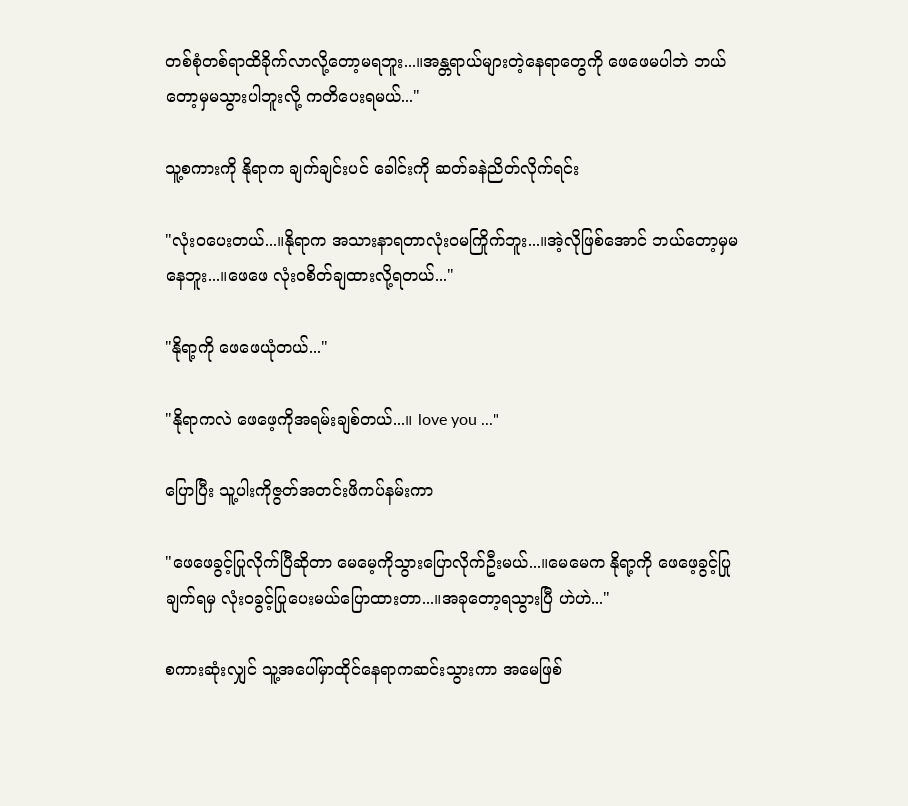တစ်စုံတစ်ရာထိခိုက်လာလို့တော့မရဘူး...။အန္တရာယ်များတဲ့နေရာတွေကို ဖေဖေမပါဘဲ ဘယ်တော့မှမသွားပါဘူးလို့ ကတိပေးရမယ်..."

သူ့စကားကို နိုရာက ချက်ချင်းပင် ခေါင်းကို ဆတ်ခနဲညိတ်လိုက်ရင်း

"လုံးဝပေးတယ်...။နိုရာက အသားနာရတာလုံးဝမကြိုက်ဘူး...။အဲ့လိုဖြစ်အောင် ဘယ်တော့မှမနေဘူး...။ဖေဖေ လုံးဝစိတ်ချထားလို့ရတယ်..."

"နိုရာ့ကို ဖေဖေယုံတယ်..."

"နိုရာကလဲ ဖေဖေ့ကိုအရမ်းချစ်တယ်...။ love you ..."

ပြောပြီး သူ့ပါးကိုဇွတ်အတင်းဖိကပ်နမ်းကာ

"ဖေဖေခွင့်ပြုလိုက်ပြီဆိုတာ မေမေ့ကိုသွားပြောလိုက်ဦးမယ်...။မေမေက နိုရာ့ကို ဖေဖေ့ခွင့်ပြုချက်ရမှ လုံးဝခွင့်ပြုပေးမယ်ပြောထားတာ...။အခုတော့ရသွားပြီ ဟဲဟဲ..."

စကားဆုံးလျှင် သူ့အပေါ်မှာထိုင်နေရာကဆင်းသွားကာ အမေဖြစ်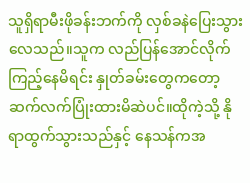သူရှိရာမီးဖိုခန်းဘက်ကို လှစ်ခနဲပြေးသွားလေသည်။သူက လည်ပြန်အောင်လိုက်ကြည့်နေမိရင်း နှုတ်ခမ်းတွေကတော့ ဆက်လက်ပြုံးထားမိဆဲပင်။ထိုကဲ့သို့ နိုရာထွက်သွားသည်နှင့် နေသန်ကအ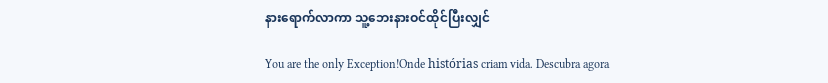နားရောက်လာကာ သူ့ဘေးနားဝင်ထိုင်ပြီးလျှင်

You are the only Exception!Onde histórias criam vida. Descubra agora